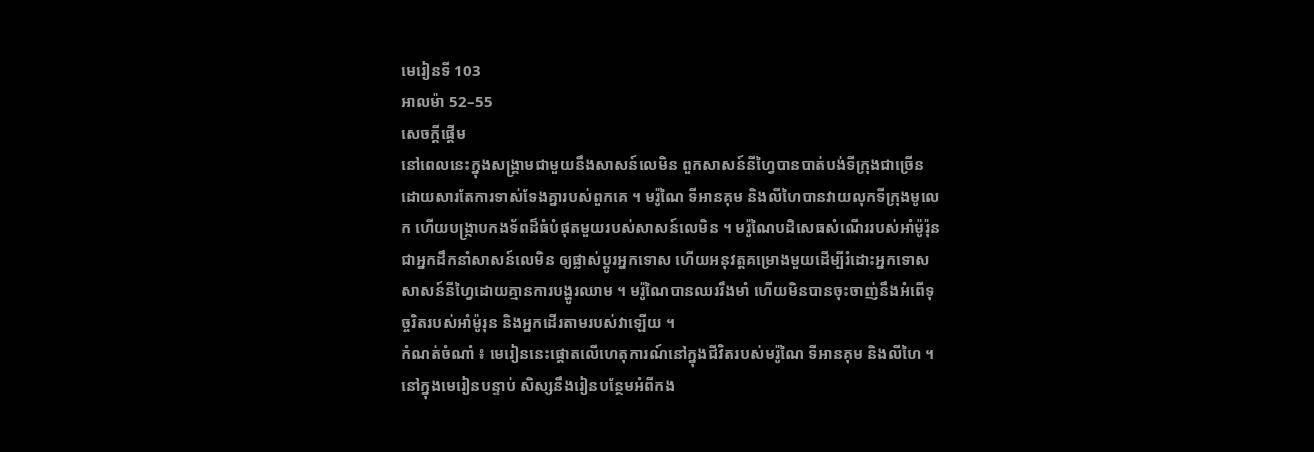មេរៀនទី 103
អាលម៉ា 52–55
សេចក្តីផ្ដើម
នៅពេលនេះក្នុងសង្គ្រាមជាមួយនឹងសាសន៍លេមិន ពួកសាសន៍នីហ្វៃបានបាត់បង់ទីក្រុងជាច្រើនដោយសារតែការទាស់ទែងគ្នារបស់ពួកគេ ។ មរ៉ូណៃ ទីអានគុម និងលីហៃបានវាយលុកទីក្រុងមូលេក ហើយបង្ក្រាបកងទ័ពដ៏ធំបំផុតមួយរបស់សាសន៍លេមិន ។ មរ៉ូណៃបដិសេធសំណើររបស់អាំម៉ូរ៉ុន ជាអ្នកដឹកនាំសាសន៍លេមិន ឲ្យផ្លាស់ប្ដូរអ្នកទោស ហើយអនុវត្តគម្រោងមួយដើម្បីរំដោះអ្នកទោសសាសន៍នីហ្វៃដោយគ្មានការបង្ហូរឈាម ។ មរ៉ូណៃបានឈររឹងមាំ ហើយមិនបានចុះចាញ់នឹងអំពើទុច្ចរិតរបស់អាំម៉ូរុន និងអ្នកដើរតាមរបស់វាឡើយ ។
កំណត់ចំណាំ ៖ មេរៀននេះផ្ដោតលើហេតុការណ៍នៅក្នុងជីវិតរបស់មរ៉ូណៃ ទីអានគុម និងលីហៃ ។ នៅក្នុងមេរៀនបន្ទាប់ សិស្សនឹងរៀនបន្ថែមអំពីកង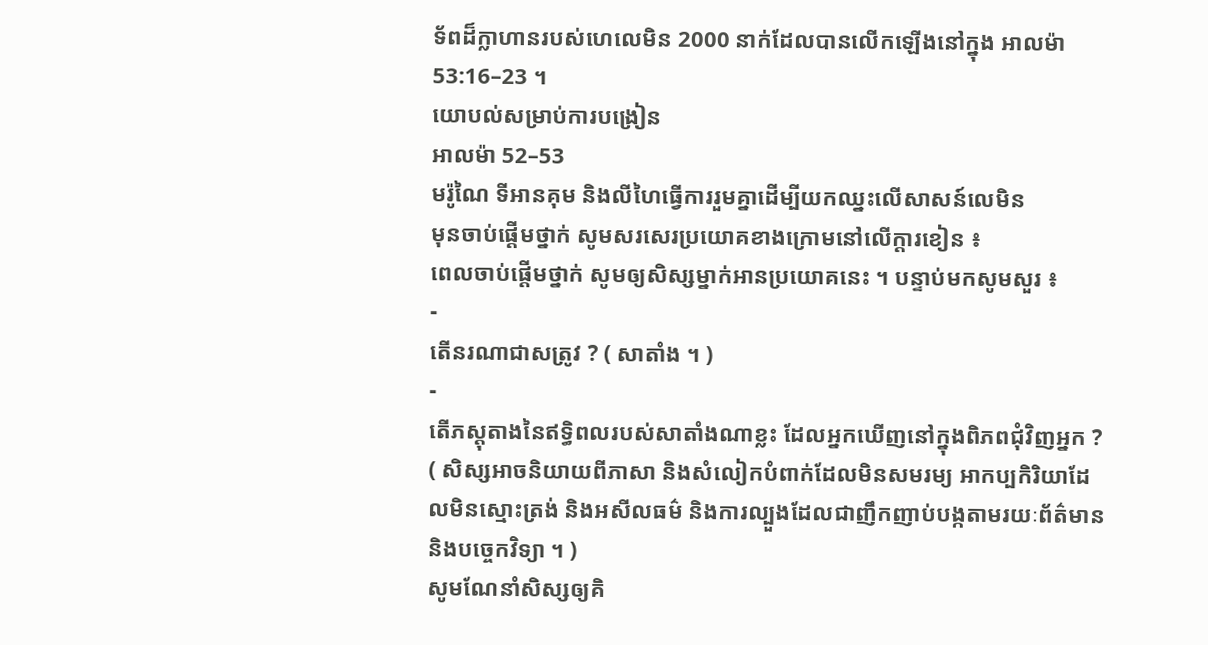ទ័ពដ៏ក្លាហានរបស់ហេលេមិន 2000 នាក់ដែលបានលើកឡើងនៅក្នុង អាលម៉ា 53:16–23 ។
យោបល់សម្រាប់ការបង្រៀន
អាលម៉ា 52–53
មរ៉ូណៃ ទីអានគុម និងលីហៃធ្វើការរួមគ្នាដើម្បីយកឈ្នះលើសាសន៍លេមិន
មុនចាប់ផ្ដើមថ្នាក់ សូមសរសេរប្រយោគខាងក្រោមនៅលើក្ដារខៀន ៖
ពេលចាប់ផ្ដើមថ្នាក់ សូមឲ្យសិស្សម្នាក់អានប្រយោគនេះ ។ បន្ទាប់មកសូមសួរ ៖
-
តើនរណាជាសត្រូវ ? ( សាតាំង ។ )
-
តើភស្ដុតាងនៃឥទ្ធិពលរបស់សាតាំងណាខ្លះ ដែលអ្នកឃើញនៅក្នុងពិភពជុំវិញអ្នក ? ( សិស្សអាចនិយាយពីភាសា និងសំលៀកបំពាក់ដែលមិនសមរម្យ អាកប្បកិរិយាដែលមិនស្មោះត្រង់ និងអសីលធម៌ និងការល្បួងដែលជាញឹកញាប់បង្កតាមរយៈព័ត៌មាន និងបច្ចេកវិទ្យា ។ )
សូមណែនាំសិស្សឲ្យគិ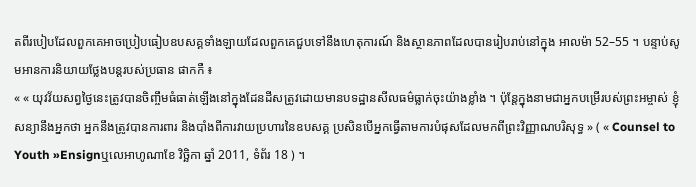តពីរបៀបដែលពួកគេអាចប្រៀបធៀបឧបសគ្គទាំងឡាយដែលពួកគេជួបទៅនឹងហេតុការណ៍ និងស្ថានភាពដែលបានរៀបរាប់នៅក្នុង អាលម៉ា 52–55 ។ បន្ទាប់សូមអានការនិយាយថ្លែងបន្ដរបស់ប្រធាន ផាកកឺ ៖
« « យុវវ័យសព្វថ្ងៃនេះត្រូវបានចិញ្ចឹមធំធាត់ឡើងនៅក្នុងដែនដីសត្រូវដោយមានបទដ្ឋានសីលធម៌ធ្លាក់ចុះយ៉ាងខ្លាំង ។ ប៉ុន្ដែក្នុងនាមជាអ្នកបម្រើរបស់ព្រះអម្ចាស់ ខ្ញុំសន្យានឹងអ្នកថា អ្នកនឹងត្រូវបានការពារ និងបាំងពីការវាយប្រហារនៃឧបសគ្គ ប្រសិនបើអ្នកធ្វើតាមការបំផុសដែលមកពីព្រះវិញ្ញាណបរិសុទ្ធ » ( « Counsel to Youth »Ensignឬលេអាហូណាខែ វិច្ឆិកា ឆ្នាំ 2011, ទំព័រ 18 ) ។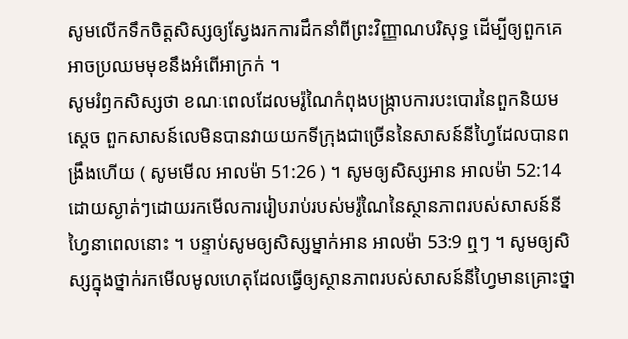សូមលើកទឹកចិត្តសិស្សឲ្យស្វែងរកការដឹកនាំពីព្រះវិញ្ញាណបរិសុទ្ធ ដើម្បីឲ្យពួកគេអាចប្រឈមមុខនឹងអំពើអាក្រក់ ។
សូមរំឭកសិស្សថា ខណៈពេលដែលមរ៉ូណៃកំពុងបង្ក្រាបការបះបោរនៃពួកនិយមស្ដេច ពួកសាសន៍លេមិនបានវាយយកទីក្រុងជាច្រើននៃសាសន៍នីហ្វៃដែលបានពង្រឹងហើយ ( សូមមើល អាលម៉ា 51:26 ) ។ សូមឲ្យសិស្សអាន អាលម៉ា 52:14 ដោយស្ងាត់ៗដោយរកមើលការរៀបរាប់របស់មរ៉ូណៃនៃស្ថានភាពរបស់សាសន៍នីហ្វៃនាពេលនោះ ។ បន្ទាប់សូមឲ្យសិស្សម្នាក់អាន អាលម៉ា 53:9 ឮៗ ។ សូមឲ្យសិស្សក្នុងថ្នាក់រកមើលមូលហេតុដែលធ្វើឲ្យស្ថានភាពរបស់សាសន៍នីហ្វៃមានគ្រោះថ្នា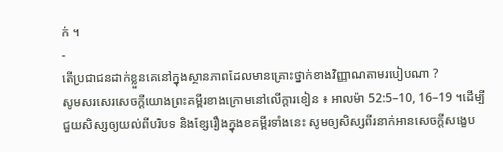ក់ ។
-
តើប្រជាជនដាក់ខ្លួនគេនៅក្នុងស្ថានភាពដែលមានគ្រោះថ្នាក់ខាងវិញ្ញាណតាមរបៀបណា ?
សូមសរសេរសេចក្ដីយោងព្រះគម្ពីរខាងក្រោមនៅលើក្ដារខៀន ៖ អាលម៉ា 52:5–10, 16–19 ។ដើម្បីជួយសិស្សឲ្យយល់ពីបរិបទ និងខ្សែរឿងក្នុងខគម្ពីរទាំងនេះ សូមឲ្យសិស្សពីរនាក់អានសេចក្ដីសង្ខេប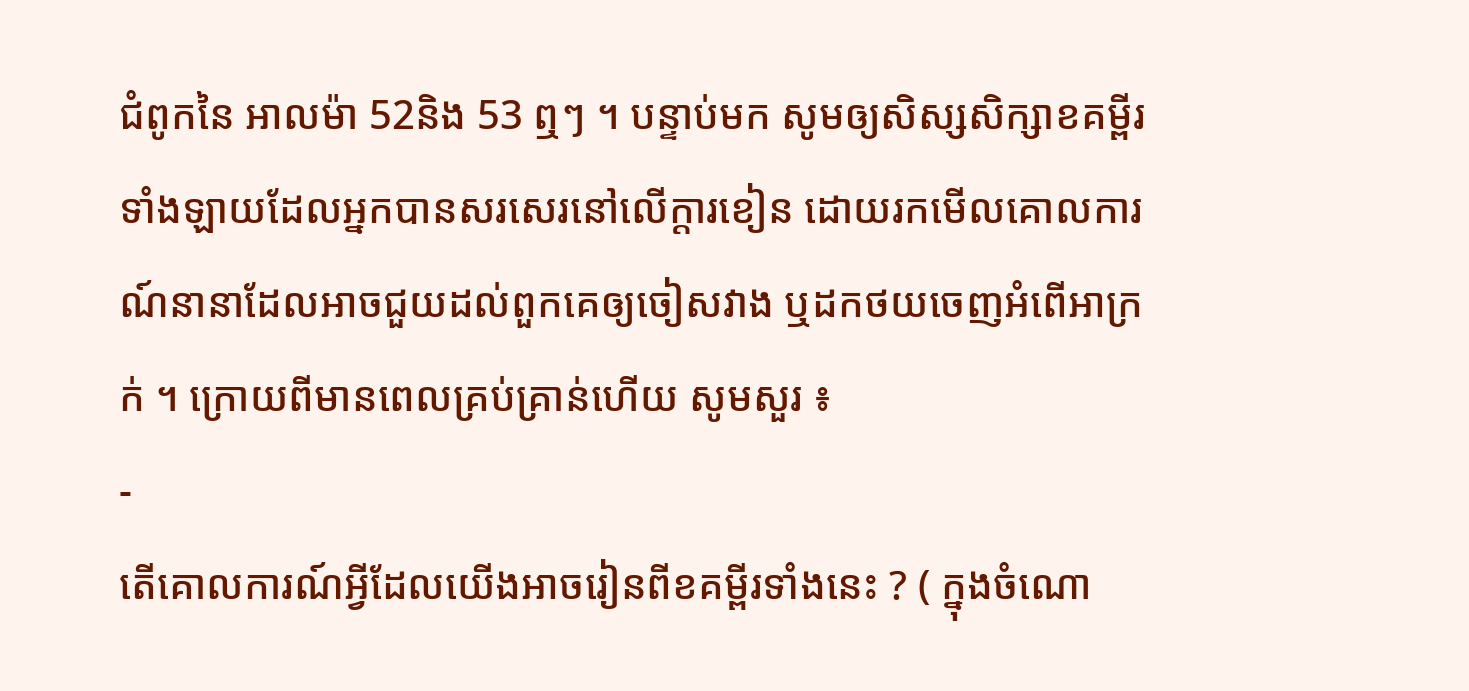ជំពូកនៃ អាលម៉ា 52និង 53 ឮៗ ។ បន្ទាប់មក សូមឲ្យសិស្សសិក្សាខគម្ពីរទាំងឡាយដែលអ្នកបានសរសេរនៅលើក្ដារខៀន ដោយរកមើលគោលការណ៍នានាដែលអាចជួយដល់ពួកគេឲ្យចៀសវាង ឬដកថយចេញអំពើអាក្រក់ ។ ក្រោយពីមានពេលគ្រប់គ្រាន់ហើយ សូមសួរ ៖
-
តើគោលការណ៍អ្វីដែលយើងអាចរៀនពីខគម្ពីរទាំងនេះ ? ( ក្នុងចំណោ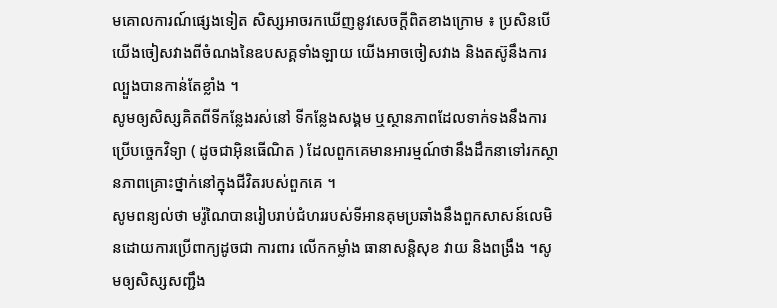មគោលការណ៍ផ្សេងទៀត សិស្សអាចរកឃើញនូវសេចក្ដីពិតខាងក្រោម ៖ ប្រសិនបើយើងចៀសវាងពីចំណងនៃឧបសគ្គទាំងឡាយ យើងអាចចៀសវាង និងតស៊ូនឹងការល្បួងបានកាន់តែខ្លាំង ។
សូមឲ្យសិស្សគិតពីទីកន្លែងរស់នៅ ទីកន្លែងសង្គម ឬស្ថានភាពដែលទាក់ទងនឹងការប្រើបចេ្ចកវិទ្យា ( ដូចជាអ៊ិនធើណិត ) ដែលពួកគេមានអារម្មណ៍ថានឹងដឹកនាទៅរកស្ថានភាពគ្រោះថ្នាក់នៅក្នុងជីវិតរបស់ពួកគេ ។
សូមពន្យល់ថា មរ៉ូណៃបានរៀបរាប់ជំហររបស់ទីអានគុមប្រឆាំងនឹងពួកសាសន៍លេមិនដោយការប្រើពាក្យដូចជា ការពារ លើកកម្លាំង ធានាសន្ដិសុខ វាយ និងពង្រឹង ។សូមឲ្យសិស្សសញ្ជឹង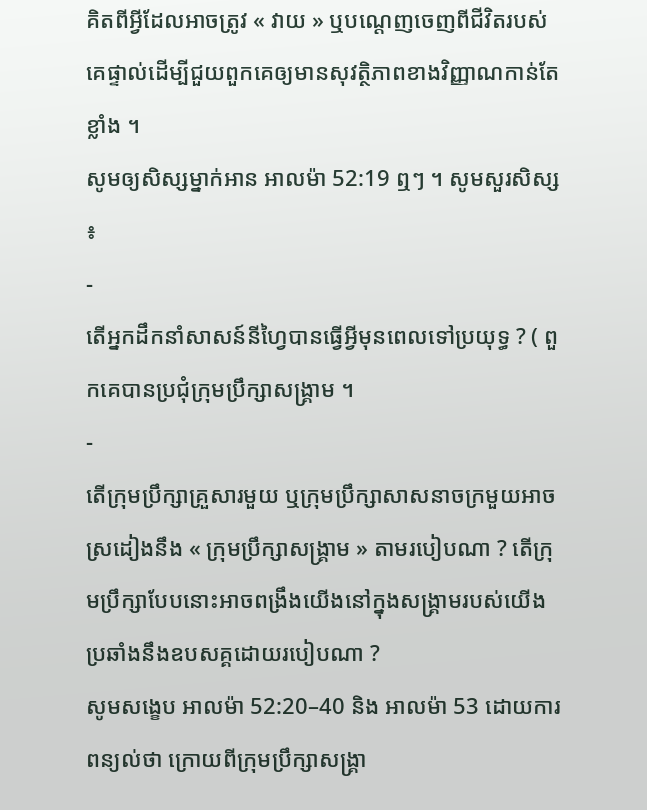គិតពីអ្វីដែលអាចត្រូវ « វាយ » ឬបណ្ដេញចេញពីជីវិតរបស់គេផ្ទាល់ដើម្បីជួយពួកគេឲ្យមានសុវត្ថិភាពខាងវិញ្ញាណកាន់តែខ្លាំង ។
សូមឲ្យសិស្សម្នាក់អាន អាលម៉ា 52:19 ឮៗ ។ សូមសួរសិស្ស ៖
-
តើអ្នកដឹកនាំសាសន៍នីហ្វៃបានធ្វើអ្វីមុនពេលទៅប្រយុទ្ធ ? ( ពួកគេបានប្រជុំក្រុមប្រឹក្សាសង្គ្រាម ។
-
តើក្រុមប្រឹក្សាគ្រួសារមួយ ឬក្រុមប្រឹក្សាសាសនាចក្រមួយអាចស្រដៀងនឹង « ក្រុមប្រឹក្សាសង្គ្រាម » តាមរបៀបណា ? តើក្រុមប្រឹក្សាបែបនោះអាចពង្រឹងយើងនៅក្នុងសង្គ្រាមរបស់យើងប្រឆាំងនឹងឧបសគ្គដោយរបៀបណា ?
សូមសង្ខេប អាលម៉ា 52:20–40 និង អាលម៉ា 53 ដោយការពន្យល់ថា ក្រោយពីក្រុមប្រឹក្សាសង្គ្រា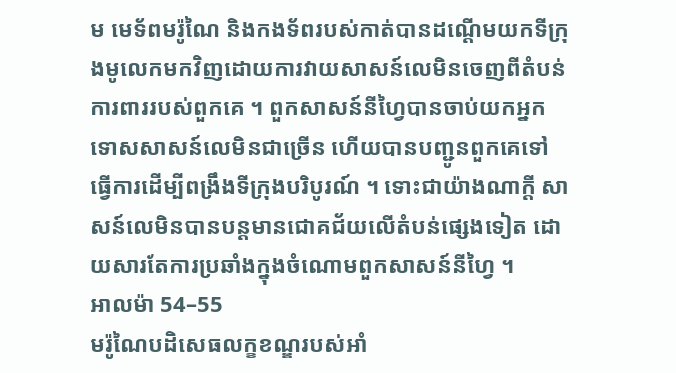ម មេទ័ពមរ៉ូណៃ និងកងទ័ពរបស់កាត់បានដណ្ដើមយកទីក្រុងមូលេកមកវិញដោយការវាយសាសន៍លេមិនចេញពីតំបន់ការពាររបស់ពួកគេ ។ ពួកសាសន៍នីហ្វៃបានចាប់យកអ្នកទោសសាសន៍លេមិនជាច្រើន ហើយបានបញ្ជូនពួកគេទៅធ្វើការដើម្បីពង្រឹងទីក្រុងបរិបូរណ៍ ។ ទោះជាយ៉ាងណាក្ដី សាសន៍លេមិនបានបន្ដមានជោគជ័យលើតំបន់ផ្សេងទៀត ដោយសារតែការប្រឆាំងក្នុងចំណោមពួកសាសន៍នីហ្វៃ ។
អាលម៉ា 54–55
មរ៉ូណៃបដិសេធលក្ខខណ្ឌរបស់អាំ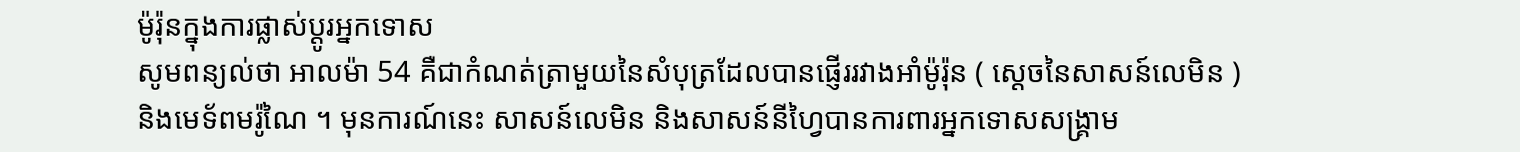ម៉ូរ៉ុនក្នុងការផ្លាស់ប្ដូរអ្នកទោស
សូមពន្យល់ថា អាលម៉ា 54 គឺជាកំណត់ត្រាមួយនៃសំបុត្រដែលបានផ្ញើររវាងអាំម៉ូរ៉ុន ( ស្ដេចនៃសាសន៍លេមិន ) និងមេទ័ពមរ៉ូណៃ ។ មុនការណ៍នេះ សាសន៍លេមិន និងសាសន៍នីហ្វៃបានការពារអ្នកទោសសង្គ្រាម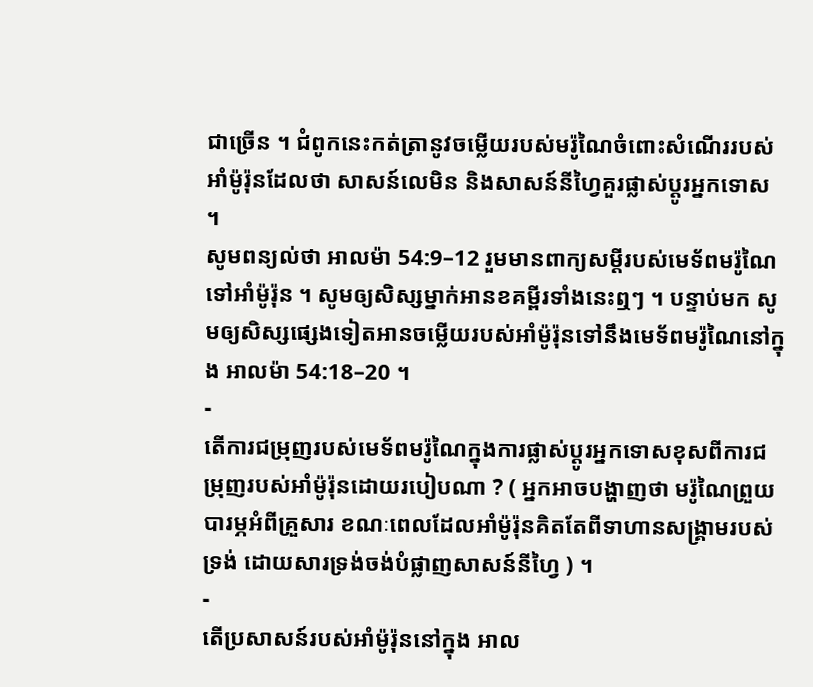ជាច្រើន ។ ជំពូកនេះកត់ត្រានូវចម្លើយរបស់មរ៉ូណៃចំពោះសំណើររបស់អាំម៉ូរ៉ុនដែលថា សាសន៍លេមិន និងសាសន៍នីហ្វៃគួរផ្លាស់ប្ដូរអ្នកទោស ។
សូមពន្យល់ថា អាលម៉ា 54:9–12 រួមមានពាក្យសម្ដីរបស់មេទ័ពមរ៉ូណៃទៅអាំម៉ូរ៉ុន ។ សូមឲ្យសិស្សម្នាក់អានខគម្ពីរទាំងនេះឮៗ ។ បន្ទាប់មក សូមឲ្យសិស្សផ្សេងទៀតអានចម្លើយរបស់អាំម៉ូរ៉ុនទៅនឹងមេទ័ពមរ៉ូណៃនៅក្នុង អាលម៉ា 54:18–20 ។
-
តើការជម្រុញរបស់មេទ័ពមរ៉ូណៃក្នុងការផ្លាស់ប្ដូរអ្នកទោសខុសពីការជម្រុញរបស់អាំម៉ូរ៉ុនដោយរបៀបណា ? ( អ្នកអាចបង្ហាញថា មរ៉ូណៃព្រួយបារម្ភអំពីគ្រួសារ ខណៈពេលដែលអាំម៉ូរ៉ុនគិតតែពីទាហានសង្គ្រាមរបស់ទ្រង់ ដោយសារទ្រង់ចង់បំផ្លាញសាសន៍នីហ្វៃ ) ។
-
តើប្រសាសន៍របស់អាំម៉ូរ៉ុននៅក្នុង អាល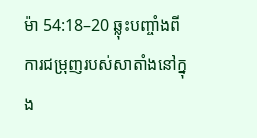ម៉ា 54:18–20 ឆ្លុះបញ្ចាំងពីការជម្រុញរបស់សាតាំងនៅក្នុង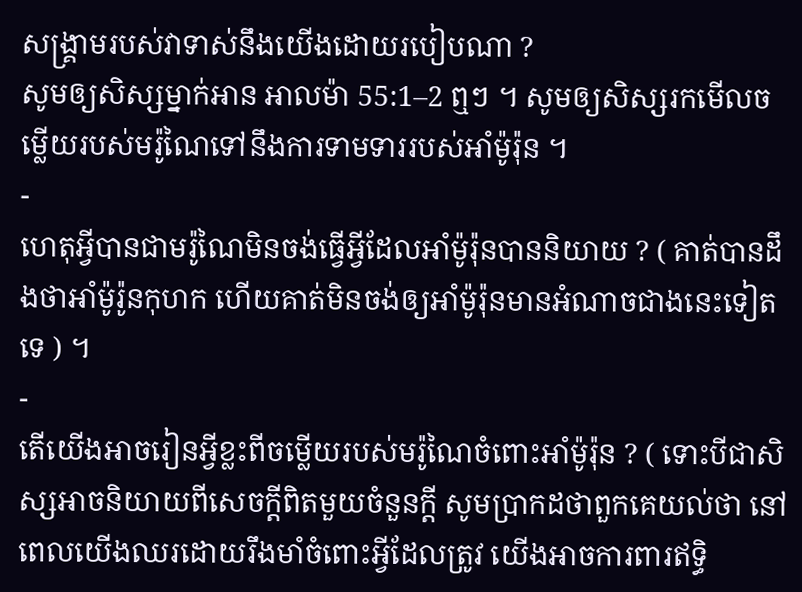សង្គ្រាមរបស់វាទាស់នឹងយើងដោយរបៀបណា ?
សូមឲ្យសិស្សម្នាក់អាន អាលម៉ា 55:1–2 ឮៗ ។ សូមឲ្យសិស្សរកមើលចម្លើយរបស់មរ៉ូណៃទៅនឹងការទាមទាររបស់អាំម៉ូរ៉ុន ។
-
ហេតុអ្វីបានជាមរ៉ូណៃមិនចង់ធ្វើអ្វីដែលអាំម៉ូរ៉ុនបាននិយាយ ? ( គាត់បានដឹងថាអាំម៉ូរ៉ូនកុហក ហើយគាត់មិនចង់ឲ្យអាំម៉ូរ៉ុនមានអំណាចជាងនេះទៀតទេ ) ។
-
តើយើងអាចរៀនអ្វីខ្លះពីចម្លើយរបស់មរ៉ូណៃចំពោះអាំម៉ូរ៉ុន ? ( ទោះបីជាសិស្សអាចនិយាយពីសេចក្ដីពិតមួយចំនួនក្ដី សូមប្រាកដថាពួកគេយល់ថា នៅពេលយើងឈរដោយរឹងមាំចំពោះអ្វីដែលត្រូវ យើងអាចការពារឥទ្ធិ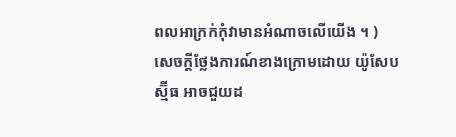ពលអាក្រក់កុំវាមានអំណាចលើយើង ។ )
សេចក្ដីថ្លែងការណ៍ខាងក្រោមដោយ យ៉ូសែប ស្ម៊ីធ អាចជួយដ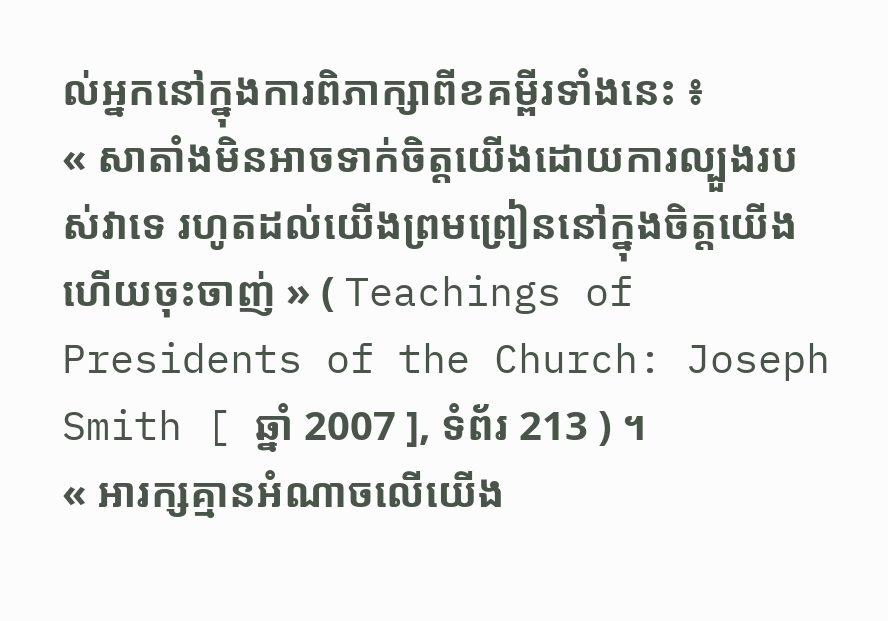ល់អ្នកនៅក្នុងការពិភាក្សាពីខគម្ពីរទាំងនេះ ៖
« សាតាំងមិនអាចទាក់ចិត្តយើងដោយការល្បួងរបស់វាទេ រហូតដល់យើងព្រមព្រៀននៅក្នុងចិត្តយើង ហើយចុះចាញ់ » ( Teachings of Presidents of the Church: Joseph Smith [ ឆ្នាំ 2007 ], ទំព័រ 213 ) ។
« អារក្សគ្មានអំណាចលើយើង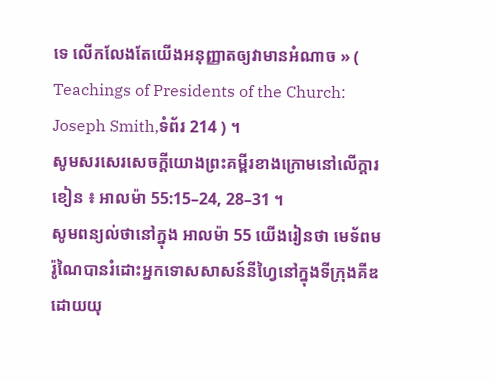ទេ លើកលែងតែយើងអនុញ្ញាតឲ្យវាមានអំណាច » ( Teachings of Presidents of the Church: Joseph Smith,ទំព័រ 214 ) ។
សូមសរសេរសេចក្ដីយោងព្រះគម្ពីរខាងក្រោមនៅលើក្ដារខៀន ៖ អាលម៉ា 55:15–24, 28–31 ។
សូមពន្យល់ថានៅក្នុង អាលម៉ា 55 យើងរៀនថា មេទ័ពមរ៉ូណៃបានរំដោះអ្នកទោសសាសន៍នីហ្វៃនៅក្នុងទីក្រុងគីឌដោយយុ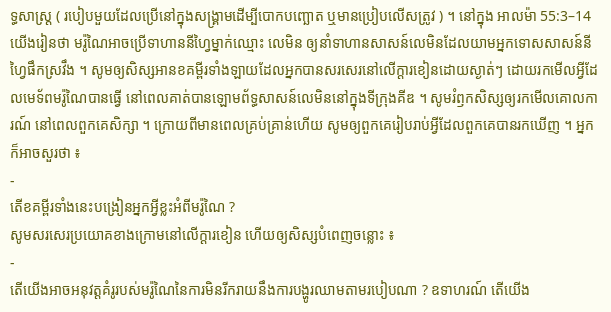ទ្ធសាស្ដ្រ ( របៀបមួយដែលប្រើនៅក្នុងសង្គ្រាមដើម្បីបោកបញ្ឆោត ឬមានប្រៀបលើសត្រូវ ) ។ នៅក្នុង អាលម៉ា 55:3–14 យើងរៀនថា មរ៉ូណៃអាចប្រើទាហាននីហ្វៃម្នាក់ឈ្មោះ លេមិន ឲ្យនាំទាហានសាសន៍លេមិនដែលយាមអ្នកទោសសាសន៍នីហ្វៃផឹកស្រវឹង ។ សូមឲ្យសិស្សអានខគម្ពីរទាំងឡាយដែលអ្នកបានសរសេរនៅលើក្ដារខៀនដោយស្ងាត់ៗ ដោយរកមើលអ្វីដែលមេទ័ពមរ៉ូណៃបានធ្វើ នៅពេលគាត់បានឡោមព័ទ្ធសាសន៍លេមិននៅក្នុងទីក្រុងគីឌ ។ សូមរំឭកសិស្សឲ្យរកមើលគោលការណ៍ នៅពេលពួកគេសិក្សា ។ ក្រោយពីមានពេលគ្រប់គ្រាន់ហើយ សូមឲ្យពួកគេរៀបរាប់អ្វីដែលពួកគេបានរកឃើញ ។ អ្នកក៏អាចសួរថា ៖
-
តើខគម្ពីរទាំងនេះបង្រៀនអ្នកអ្វីខ្លះអំពីមរ៉ូណៃ ?
សូមសរសេរប្រយោគខាងក្រោមនៅលើក្ដារខៀន ហើយឲ្យសិស្សបំពេញចន្លោះ ៖
-
តើយើងអាចអនុវត្តគំរូរបស់មរ៉ូណៃនៃការមិនរីករាយនឹងការបង្ហូរឈាមតាមរបៀបណា ? ឧទាហរណ៍ តើយើង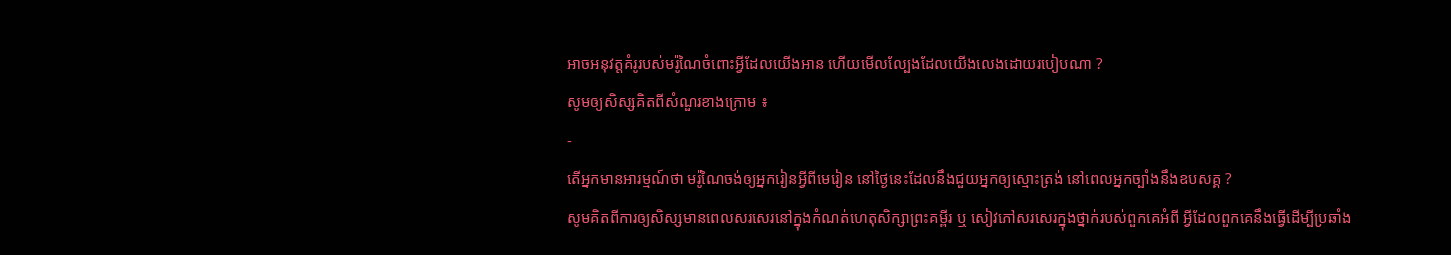អាចអនុវត្តគំរូរបស់មរ៉ូណៃចំពោះអ្វីដែលយើងអាន ហើយមើលល្បែងដែលយើងលេងដោយរបៀបណា ?
សូមឲ្យសិស្សគិតពីសំណួរខាងក្រោម ៖
-
តើអ្នកមានអារម្មណ៍ថា មរ៉ូណៃចង់ឲ្យអ្នករៀនអ្វីពីមេរៀន នៅថ្ងៃនេះដែលនឹងជួយអ្នកឲ្យស្មោះត្រង់ នៅពេលអ្នកច្បាំងនឹងឧបសគ្គ ?
សូមគិតពីការឲ្យសិស្សមានពេលសរសេរនៅក្នុងកំណត់ហេតុសិក្សាព្រះគម្ពីរ ឬ សៀវភៅសរសេរក្នុងថ្នាក់របស់ពួកគេអំពី អ្វីដែលពួកគេនឹងធ្វើដើម្បីប្រឆាំង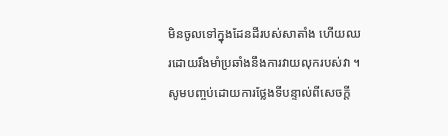មិនចូលទៅក្នុងដែនដីរបស់សាតាំង ហើយឈរដោយរឹងមាំប្រឆាំងនឹងការវាយលុករបស់វា ។
សូមបញ្ចប់ដោយការថ្លែងទីបន្ទាល់ពីសេចក្ដី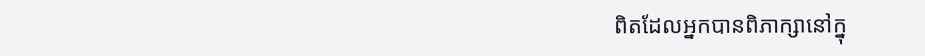ពិតដែលអ្នកបានពិភាក្សានៅក្នុ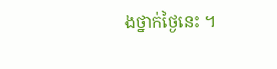ងថ្នាក់ថ្ងៃនេះ ។